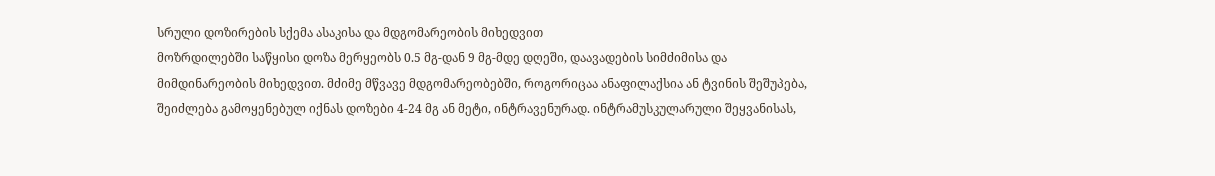სრული დოზირების სქემა ასაკისა და მდგომარეობის მიხედვით
მოზრდილებში საწყისი დოზა მერყეობს 0.5 მგ-დან 9 მგ-მდე დღეში, დაავადების სიმძიმისა და მიმდინარეობის მიხედვით. მძიმე მწვავე მდგომარეობებში, როგორიცაა ანაფილაქსია ან ტვინის შეშუპება, შეიძლება გამოყენებულ იქნას დოზები 4-24 მგ ან მეტი, ინტრავენურად. ინტრამუსკულარული შეყვანისას,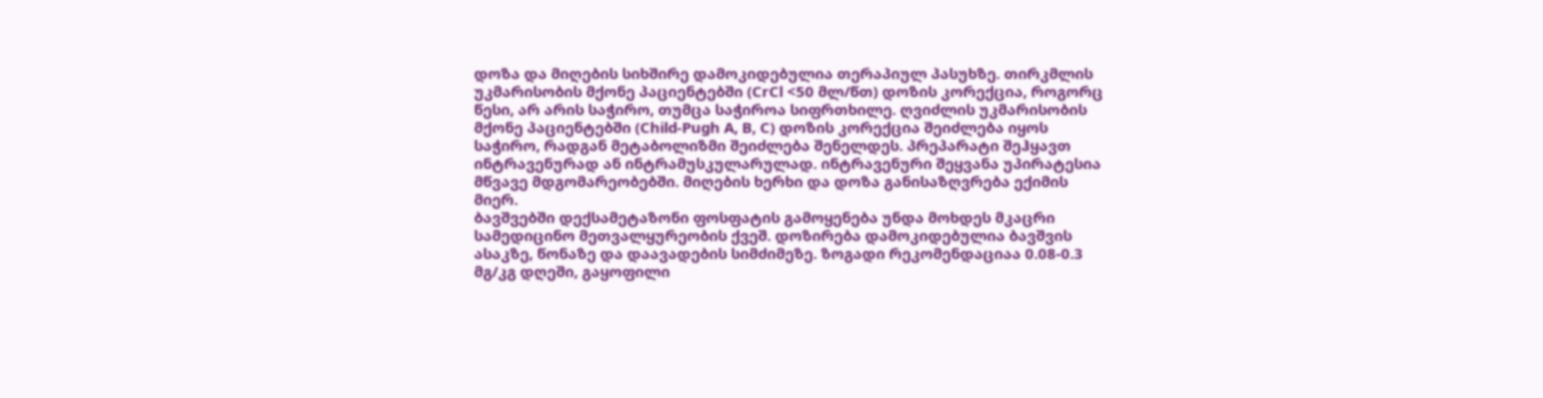დოზა და მიღების სიხშირე დამოკიდებულია თერაპიულ პასუხზე. თირკმლის უკმარისობის მქონე პაციენტებში (CrCl <50 მლ/წთ) დოზის კორექცია, როგორც წესი, არ არის საჭირო, თუმცა საჭიროა სიფრთხილე. ღვიძლის უკმარისობის მქონე პაციენტებში (Child-Pugh A, B, C) დოზის კორექცია შეიძლება იყოს საჭირო, რადგან მეტაბოლიზმი შეიძლება შენელდეს. პრეპარატი შეჰყავთ ინტრავენურად ან ინტრამუსკულარულად. ინტრავენური შეყვანა უპირატესია მწვავე მდგომარეობებში. მიღების ხერხი და დოზა განისაზღვრება ექიმის მიერ.
ბავშვებში დექსამეტაზონი ფოსფატის გამოყენება უნდა მოხდეს მკაცრი სამედიცინო მეთვალყურეობის ქვეშ. დოზირება დამოკიდებულია ბავშვის ასაკზე, წონაზე და დაავადების სიმძიმეზე. ზოგადი რეკომენდაციაა 0.08-0.3 მგ/კგ დღეში, გაყოფილი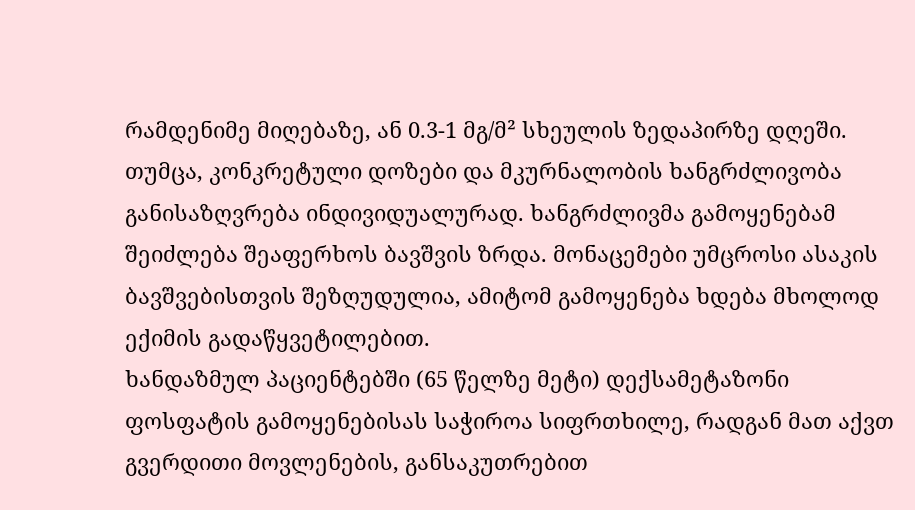რამდენიმე მიღებაზე, ან 0.3-1 მგ/მ² სხეულის ზედაპირზე დღეში. თუმცა, კონკრეტული დოზები და მკურნალობის ხანგრძლივობა განისაზღვრება ინდივიდუალურად. ხანგრძლივმა გამოყენებამ შეიძლება შეაფერხოს ბავშვის ზრდა. მონაცემები უმცროსი ასაკის ბავშვებისთვის შეზღუდულია, ამიტომ გამოყენება ხდება მხოლოდ ექიმის გადაწყვეტილებით.
ხანდაზმულ პაციენტებში (65 წელზე მეტი) დექსამეტაზონი ფოსფატის გამოყენებისას საჭიროა სიფრთხილე, რადგან მათ აქვთ გვერდითი მოვლენების, განსაკუთრებით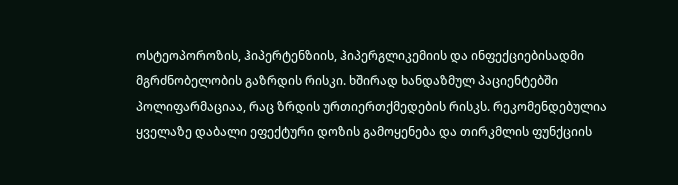ოსტეოპოროზის, ჰიპერტენზიის, ჰიპერგლიკემიის და ინფექციებისადმი მგრძნობელობის გაზრდის რისკი. ხშირად ხანდაზმულ პაციენტებში პოლიფარმაციაა, რაც ზრდის ურთიერთქმედების რისკს. რეკომენდებულია ყველაზე დაბალი ეფექტური დოზის გამოყენება და თირკმლის ფუნქციის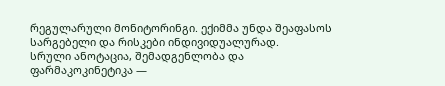რეგულარული მონიტორინგი. ექიმმა უნდა შეაფასოს სარგებელი და რისკები ინდივიდუალურად.
სრული ანოტაცია, შემადგენლობა და ფარმაკოკინეტიკა —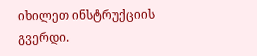იხილეთ ინსტრუქციის გვერდი.